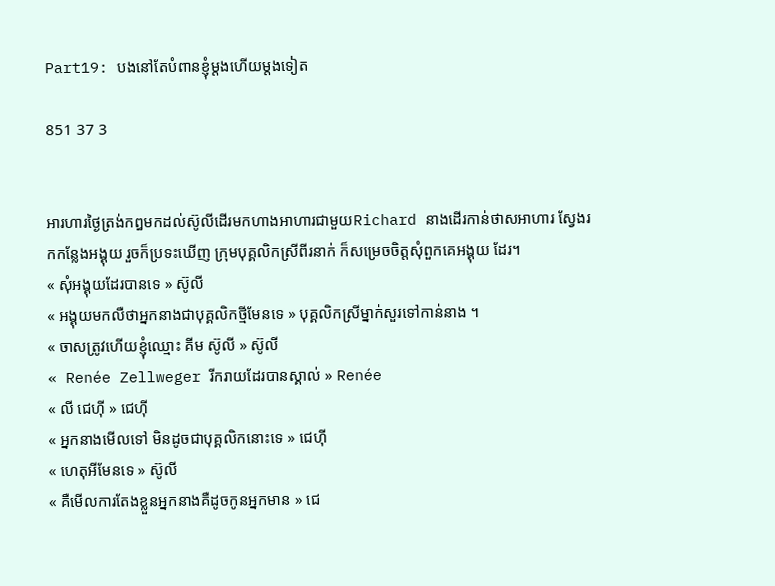Part19: បងនៅតែបំពានខ្ញុំម្តងហើយម្តងទៀត

851 37 3


អារហារថ្ងៃត្រង់កឰមកដល់ស៊ូលីដើរមកហាងអាហារជាមួយRichard នាងដើរកាន់ថាសអាហារ ស្វែងរកកន្លែងអង្គុយ រួចក៏ប្រទះឃើញ ក្រុមបុគ្គលិកស្រីពីរនាក់ ក៏សម្រេចចិត្តសុំពួកគេអង្គុយ ដែរ។
« សុំអង្គុយដែរបានទេ » ស៊ូលី
« អង្គុយមកលឺថាអ្នកនាងជាបុគ្គលិកថ្មីមែនទេ » បុគ្គលិកស្រីម្នាក់សួរទៅកាន់នាង ។
« ចាសត្រូវហើយខ្ញុំឈ្មោះ គីម ស៊ូលី » ស៊ូលី
« Renée Zellweger រីករាយដែរបានស្គាល់ » Renée
« លី ជេហុី » ជេហុី
« អ្នកនាងមើលទៅ មិនដូចជាបុគ្គលិកនោះទេ » ជេហុី
« ហេតុអីមែនទេ » ស៊ូលី
« គឺមើលការតែងខ្លួនអ្នកនាងគឺដូចកូនអ្នកមាន » ជេ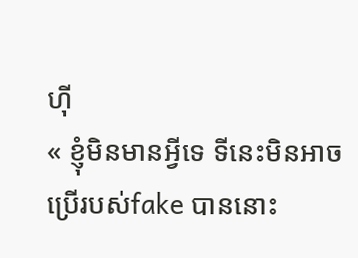ហុី
« ខ្ញុំមិនមានអ្វីទេ ទីនេះមិនអាចប្រើរបស់fake បាននោះ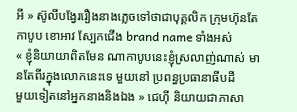អី » ស៊ូលីបង្វែររឿងនាងភ្លេចទៅថាជាបុគ្គលិក ក្រុមហ៊ុនតែកាបូប ខោអាវ ស្បែកជើង brand name ទាំងអស់
« ខ្ញុំនិយាយាពិតមែន ណាកាបូបនេះខ្ញុំស្រលាញ់ណាស់ មានតែពីរក្នុងលោកនេះទេ មួយនៅ ប្រពន្ធប្រធានាធីបដី
មួយទៀតនៅអ្នកនាងនិងឯង » ជេហុី និយាយជាភាសា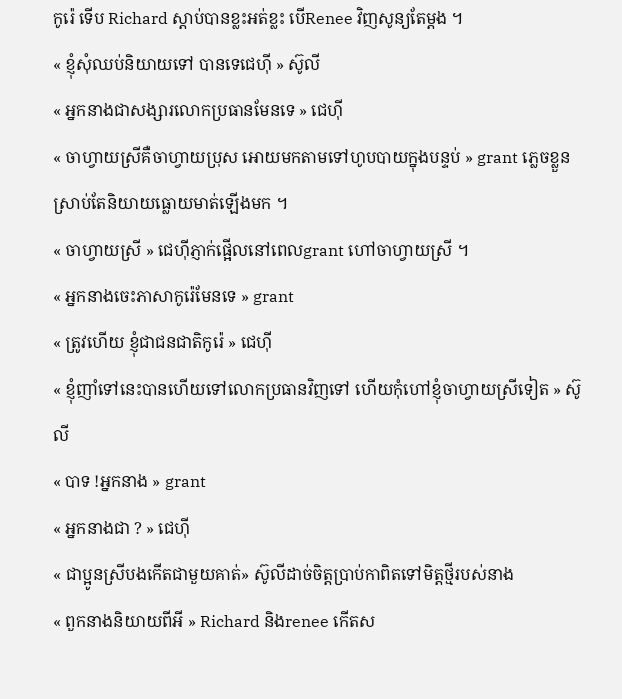កូរ៉េ ទើប Richard ស្តាប់បានខ្លះអត់ខ្លះ បើRenee វិញសូន្យតែម្តង ។
« ខ្ញុំសុំឈប់និយាយទៅ បានទេជេហុី » ស៊ូលី
« អ្នកនាងជាសង្សារលោកប្រធានមែនទេ » ជេហុី
« ចាហ្វាយស្រីគឺចាហ្វាយប្រុស អោយមកតាមទៅហូបបាយក្នុងបន្ទប់ » grant ភ្លេចខ្លួនស្រាប់តែនិយាយធ្លោយមាត់ឡើងមក ។
« ចាហ្វាយស្រី » ជេហុីភ្ញាក់ផ្អើលនៅពេលgrant ហៅចាហ្វាយស្រី ។
« អ្នកនាងចេះភាសាកូរ៉េមែនទេ » grant
« ត្រូវហើយ ខ្ញុំជាជនជាតិកូរ៉េ » ជេហុី
« ខ្ញុំញាំទៅនេះបានហើយទៅលោកប្រធានវិញទៅ ហើយកុំហៅខ្ញុំចាហ្វាយស្រីទៀត » ស៊ូលី
« បាទ !អ្នកនាង » grant
« អ្នកនាងជា ? » ជេហុី
« ជាប្អូនស្រីបងកើតជាមួយគាត់» ស៊ូលីដាច់ចិត្តប្រាប់កាពិតទៅមិត្តថ្មីរបស់នាង
« ពួកនាងនិយាយពីអី » Richard និងrenee កើតស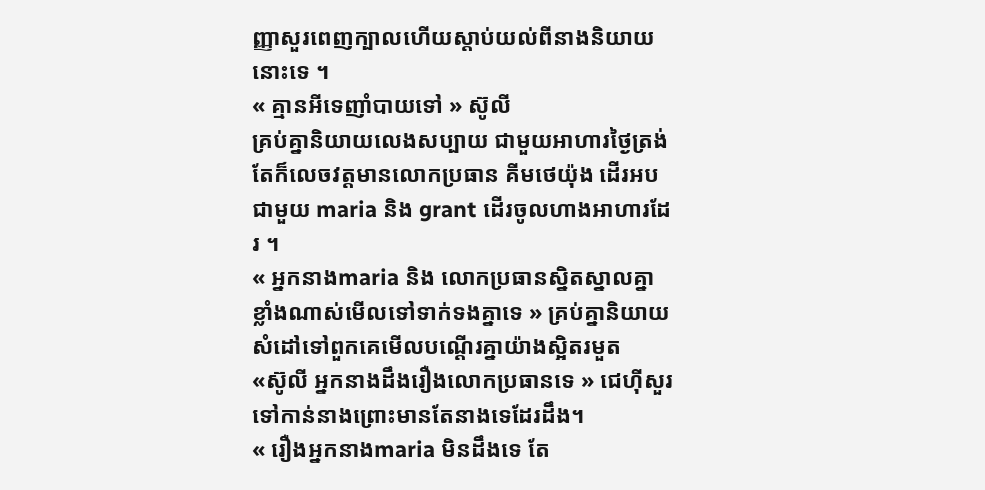ញ្ញាសួរពេញក្បាលហើយស្តាប់យល់ពីនាងនិយាយនោះទេ ។
« គ្មានអីទេញាំបាយទៅ » ស៊ូលី
គ្រប់គ្នានិយាយលេងសប្បាយ ជាមួយអាហារថ្ងៃត្រង់ តែក៏លេចវត្តមានលោកប្រធាន គីមថេយ៉ុង ដើរអបជាមួយ maria និង grant ដើរចូលហាងអាហារដែរ ។
« អ្នកនាងmaria និង លោកប្រធានស្និតស្នាលគ្នាខ្លាំងណាស់មើលទៅទាក់ទងគ្នាទេ » គ្រប់គ្នានិយាយសំដៅទៅពួកគេមើលបណ្តើរគ្នាយ៉ាងស្អិតរមួត
«ស៊ូលី អ្នកនាងដឹងរឿងលោកប្រធានទេ » ជេហុីសួរទៅកាន់នាងព្រោះមានតែនាងទេដែរដឹង។
« រឿងអ្នកនាងmaria មិនដឹងទេ តែ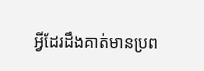អ្វីដែរដឹងគាត់មានប្រព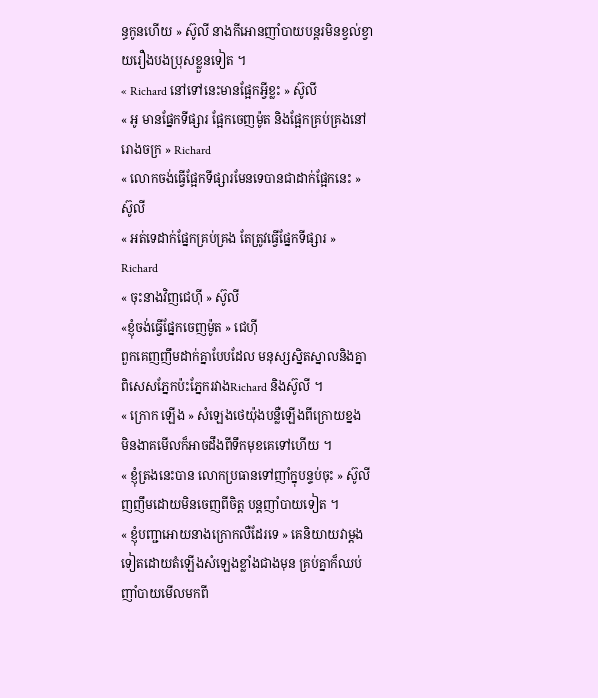ន្ធកូនហើយ » ស៊ូលី នាងកីអោនញាំបាយបន្តរមិនខ្វល់ខ្វាយរឿងបងប្រុសខ្លួនទៀត ។
« Richard នៅទៅនេះមានផ្អែកអ្វីខ្លះ » ស៊ូលី
« អូ មានផ្នែកទីផ្សារ ផ្អែកចេញម៉ូត និងផ្អែកគ្រប់គ្រងនៅរោងចក្រ » Richard
« លោកចង់ធ្វើផ្អែកទីផ្សារមែនទេបានជាដាក់ផ្អែកនេះ » ស៊ូលី
« អត់ទេដាក់ផ្នែកគ្រប់គ្រង តែត្រូវធ្វើផ្នែកទីផ្សារ » Richard
« ចុះនាងវិញជេហុី » ស៊ូលី
«ខ្ញុំចង់ធ្វើផ្នែកចេញម៉ូត » ជេហុី
ពួកគេញញឹមដាក់គ្នាបែបដែល មនុស្សស្និតស្នាលនិងគ្នា ពិសេសភ្នែកប៉ះភ្នែករវាងRichard និងស៊ូលី ។
« ក្រោក ឡើង » សំឡេងថេយ៉ុងបន្លឺឡើងពីក្រោយខ្នង
មិនងាគមើលក៏អាចដឹងពីទឹកមុខគេទៅហើយ ។
« ខ្ញុំត្រងនេះបាន លោកប្រធានទៅញាំក្នុបន្ទប់ចុះ » ស៊ូលី ញញឹមដោយមិនចេញពីចិត្ត បន្តញាំបាយទៀត ។
« ខ្ញុំបញ្ជាអោយនាងក្រោកលឺដែរទេ » គេនិយាយវាម្តងទៀតដោយតំឡើងសំឡេងខ្លាំងជាងមុន គ្រប់គ្នាក៏ឈប់ញាំបាយមើលមកពី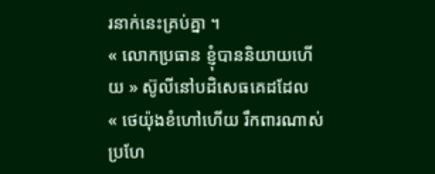រនាក់នេះគ្រប់គ្នា ។
« លោកប្រធាន ខ្ញុំបាននិយាយហើយ » ស៊ូលីនៅបដិសេធគេដដែល
« ថេយ៉ុងខំហៅហើយ រឹកពារណាស់ ប្រហែ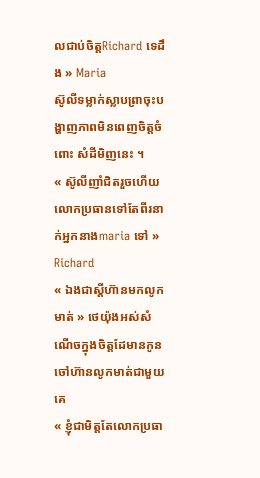លជាប់ចិត្តRichard ទេដឹង » Maria
ស៊ូលីទម្លាក់ស្លាបព្រាចុះបង្ហាញភាពមិនពេញចិត្តចំពោះ សំដីមិញនេះ ។
« ស៊ូលីញាំជិតរួចហើយ លោកប្រធានទៅតែពីរនាក់អ្នកនាងmaria ទៅ » Richard
« ឯងជាស្តីហ៊ានមកលូកមាត់ » ថេយ៉ុងអស់សំណើចក្នុងចិត្តដែមានកូនចៅហ៊ានលូកមាត់ជាមួយគេ
« ខ្ញុំជាមិត្តតែលោកប្រធា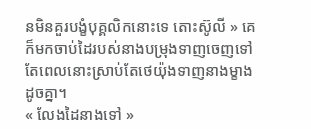នមិនគួរបង្ខំបុគ្គលិកនោះទេ តោះស៊ូលី » គេក៏មកចាប់ដៃរបស់នាងបម្រុងទាញចេញទៅតែពេលនោះស្រាប់តែថេយ៉ុងទាញនាងម្ខាងដូចគ្នា។
« លែងដៃនាងទៅ »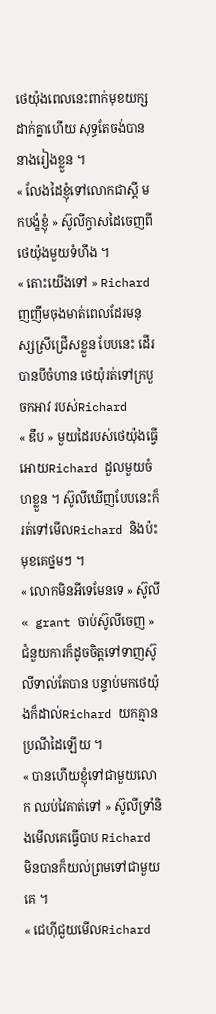ថេយ៉ុងពេលនេះពាក់មុខយក្សដាក់គ្នាហើយ សុទ្ធតែចង់បាននាងរៀងខ្លួន ។
« លែងដៃខ្ញុំទៅលោកជាស្តី មកបង្ខំខ្ញុំ » ស៊ូលីក្វាសដៃចេញពីថេយ៉ុងមួយទំហឹង ។
« តោះយើងទៅ » Richard ញញឹមចុងមាត់ពេលដែរមនុស្សស្រីជ្រើសខ្លួន បែបនេះ ដើរបានបីចំហាន ថេយ៉ុរត់ទៅក្របួចកអាវ របស់Richard
« ឌឹប » មួយដៃរបស់ថេយ៉ុងធ្វើអោយRichard ដួលមួយចំហខ្លួន ។ ស៊ូលីឃើញបែបនេះក៏រត់ទៅមើលRichard និងប៉ះមុខគេថ្នមៗ ។
« លោកមិនអីទេមែនទេ » ស៊ូលី
« grant ចាប់ស៊ូលីចេញ » ជំនួយការក៏ដូចចិត្តទៅទាញស៊ូលីទាល់តែបាន បន្ទាប់មកថេយ៉ុងក៏ដាល់Richard យកគ្មានប្រណីដៃឡើយ ។
« បានហើយខ្ញុំទៅជាមួយលោក ឈប់វៃគាត់ទៅ » ស៊ូលីទ្រាំនិងមើលគេធ្វើបាប Richard មិនបានក៏យល់ព្រមទៅជាមួយគេ ។
« ជេហុីជួយមើលRichard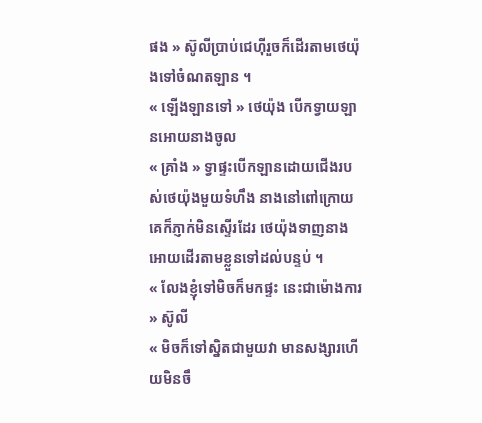ផង » ស៊ូលីប្រាប់ជេហុីរួចក៏ដើរតាមថេយ៉ុងទៅចំណតឡាន ។
« ឡើងឡានទៅ » ថេយ៉ុង បើកទ្វាយឡានអោយនាងចូល
« គ្រាំង » ទ្វាផ្ទះបើកឡានដោយជើងរបស់ថេយ៉ុងមួយទំហឹង នាងនៅពៅក្រោយគេក៏ភ្ញាក់មិនស្ទើរដែរ ថេយ៉ុងទាញនាងអោយដើរតាមខ្លួនទៅដល់បន្ទប់ ។
« លែងខ្ញុំទៅមិចក៏មកផ្ទះ នេះជាម៉ោងការ » ស៊ូលី
« មិចក៏ទៅស្និតជាមួយវា មានសង្សារហើយមិនចឹ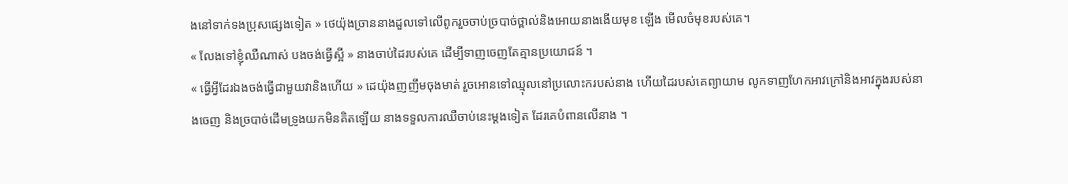ងនៅទាក់ទងប្រុសផ្សេងទៀត » ថេយ៉ុងច្រាននាងដួលទៅលើពូករួចចាប់ច្របាច់ថ្ពាល់និងអោយនាងងើយមុខ ឡើង មើលចំមុខរបស់គេ។
« លែងទៅខ្ញុំឈឺណាស់ បងចង់ធ្វើស្អី » នាងចាប់ដៃរបស់គេ ដើម្បីទាញចេញតែគ្មានប្រយោជន៍ ។
« ធ្វើអ្វីដែរឯងចង់ធ្វើជាមួយវានិងហើយ » ដេយ៉ុងញញឹមចុងមាត់ រួចអោនទៅឈ្មុលនៅប្រលោះករបស់នាង ហើយដៃរបស់គេព្យាយាម លូកទាញហែកអាវក្រៅនិងអាវក្នុងរបស់នាងចេញ និងច្របាច់ដើមទ្រូងយកមិនគិតឡើយ នាងទទួលការឈឺចាប់នេះម្តងទៀត ដែរគេបំពានលើនាង ។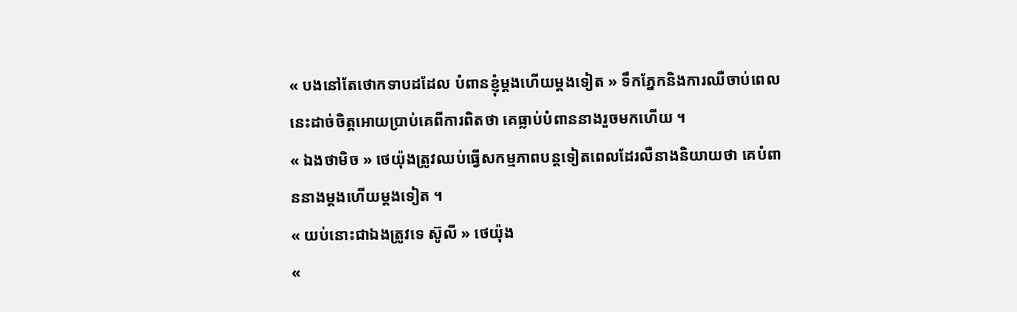« បងនៅតែថោកទាបដដែល បំពានខ្ញុំម្តងហើយម្តងទៀត » ទឹកភ្នែកនិងការឈឺចាប់ពេលនេះដាច់ចិត្តអោយប្រាប់គេពីការពិតថា គេធ្លាប់បំពាននាងរួចមកហើយ ។
« ឯងថាមិច » ថេយ៉ុងត្រូវឈប់ធ្វើសកម្មភាពបន្តទៀតពេលដែរលឺនាងនិយាយថា គេបំពាននាងម្តងហើយម្តងទៀត ។
« យប់នោះជាឯងត្រូវទេ ស៊ូលី » ថេយ៉ុង
«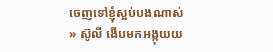ចេញទៅខ្ញុំស្អប់បងណាស់ » ស៊ូលី ងើបមកអង្កុយយ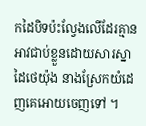កដៃបិទប៉ះល្វែងលើដែរគ្មានអាវជាប់ខ្លួនដោយសារស្នាដៃថេយ៉ុង នាងស្រែកយំដេញគេអោយចេញទៅ ។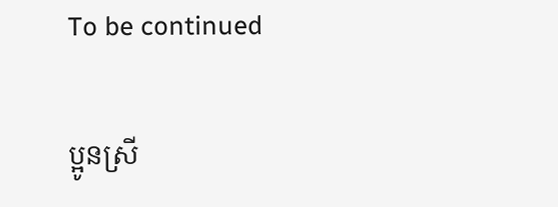To be continued

ប្អូនស្រី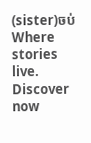(sister)ចប់Where stories live. Discover now